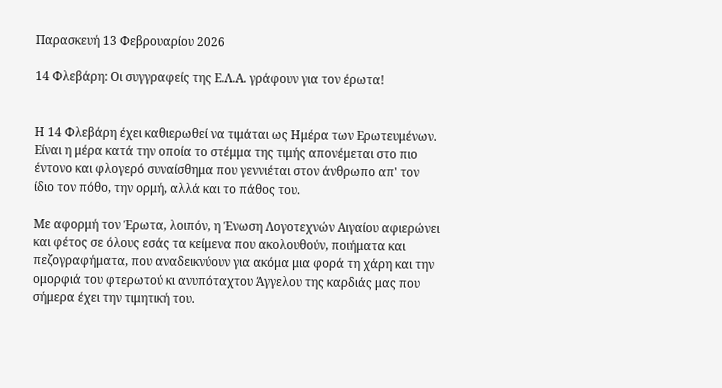Παρασκευή 13 Φεβρουαρίου 2026

14 Φλεβάρη: Οι συγγραφείς της Ε.Λ.Α. γράφουν για τον έρωτα!


Η 14 Φλεβάρη έχει καθιερωθεί να τιμάται ως Ημέρα των Ερωτευμένων. Είναι η μέρα κατά την οποία το στέμμα της τιμής απονέμεται στο πιο έντονο και φλογερό συναίσθημα που γεννιέται στον άνθρωπο απ' τον ίδιο τον πόθο, την ορμή, αλλά και το πάθος του.

Με αφορμή τον Έρωτα, λοιπόν, η Ένωση Λογοτεχνών Αιγαίου αφιερώνει και φέτος σε όλους εσάς τα κείμενα που ακολουθούν, ποιήματα και πεζογραφήματα, που αναδεικνύουν για ακόμα μια φορά τη χάρη και την ομορφιά του φτερωτού κι ανυπόταχτου Άγγελου της καρδιάς μας που σήμερα έχει την τιμητική του.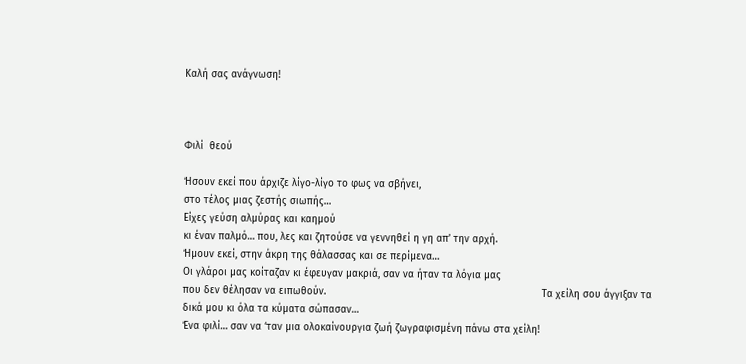Καλή σας ανάγνωση!



Φιλί  θεού

Ήσουν εκεί που άρχιζε λίγο-λίγο το φως να σβήνει,
στο τέλος μιας ζεστής σιωπής…
Είχες γεύση αλμύρας και καημού
κι έναν παλμό… που, λες και ζητούσε να γεννηθεί η γη απ’ την αρχή.
Ήμουν εκεί, στην άκρη της θάλασσας και σε περίμενα…
Οι γλάροι μας κοίταζαν κι έφευγαν μακριά, σαν να ήταν τα λόγια μας
που δεν θέλησαν να ειπωθούν.                                                                        Τα χείλη σου άγγιξαν τα δικά μου κι όλα τα κύματα σώπασαν…
Ένα φιλί… σαν να ‘ταν μια ολοκαίνουργια ζωή ζωγραφισμένη πάνω στα χείλη!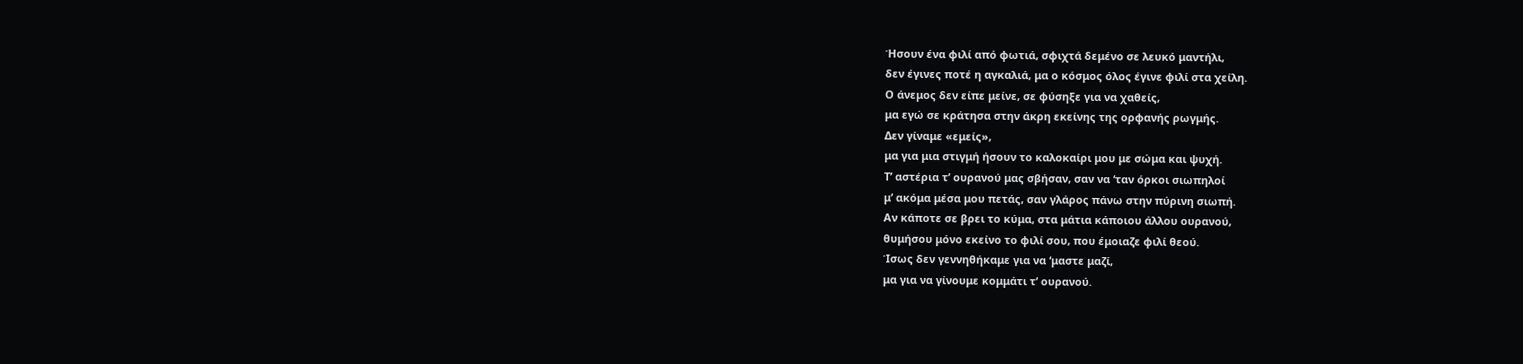Ήσουν ένα φιλί από φωτιά, σφιχτά δεμένο σε λευκό μαντήλι,
δεν έγινες ποτέ η αγκαλιά, μα ο κόσμος όλος έγινε φιλί στα χείλη.
Ο άνεμος δεν είπε μείνε, σε φύσηξε για να χαθείς,
μα εγώ σε κράτησα στην άκρη εκείνης της ορφανής ρωγμής.
Δεν γίναμε «εμείς»,
μα για μια στιγμή ήσουν το καλοκαίρι μου με σώμα και ψυχή.
Τ’ αστέρια τ’ ουρανού μας σβήσαν, σαν να ‘ταν όρκοι σιωπηλοί
μ’ ακόμα μέσα μου πετάς, σαν γλάρος πάνω στην πύρινη σιωπή.
Αν κάποτε σε βρει το κύμα, στα μάτια κάποιου άλλου ουρανού,
θυμήσου μόνο εκείνο το φιλί σου, που έμοιαζε φιλί θεού.
Ίσως δεν γεννηθήκαμε για να ‘μαστε μαζί,
μα για να γίνουμε κομμάτι τ’ ουρανού.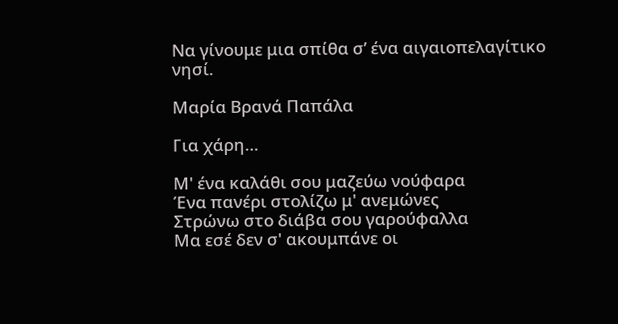Να γίνουμε μια σπίθα σ’ ένα αιγαιοπελαγίτικο νησί.

Μαρία Βρανά Παπάλα

Για χάρη…

Μ' ένα καλάθι σου μαζεύω νούφαρα
Ένα πανέρι στολίζω μ' ανεμώνες
Στρώνω στο διάβα σου γαρούφαλλα
Μα εσέ δεν σ' ακουμπάνε οι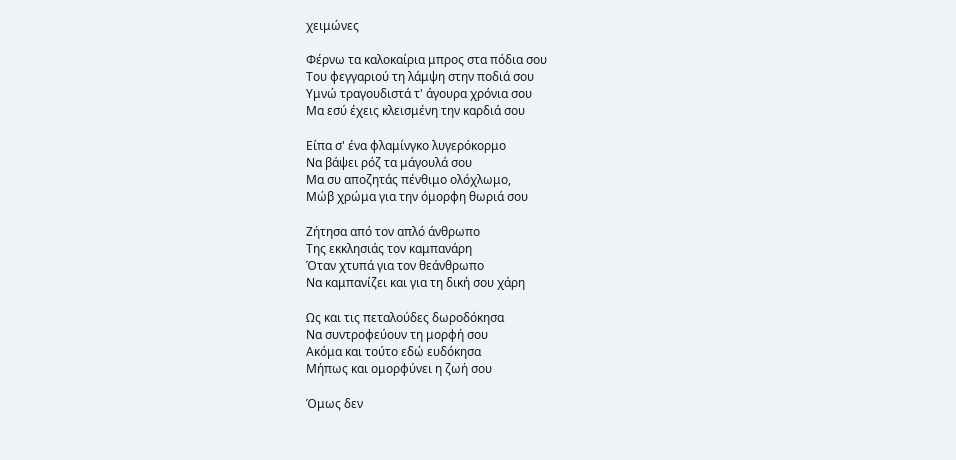χειμώνες

Φέρνω τα καλοκαίρια μπρος στα πόδια σου
Του φεγγαριού τη λάμψη στην ποδιά σου
Υμνώ τραγουδιστά τ' άγουρα χρόνια σου
Μα εσύ έχεις κλεισμένη την καρδιά σου

Είπα σ' ένα φλαμίνγκο λυγερόκορμο
Να βάψει ρόζ τα μάγουλά σου
Μα συ αποζητάς πένθιμο ολόχλωμο,
Μώβ χρώμα για την όμορφη θωριά σου

Ζήτησα από τον απλό άνθρωπο
Της εκκλησιάς τον καμπανάρη
Όταν χτυπά για τον θεάνθρωπο
Να καμπανίζει και για τη δική σου χάρη

Ως και τις πεταλούδες δωροδόκησα
Να συντροφεύουν τη μορφή σου
Ακόμα και τούτο εδώ ευδόκησα
Μήπως και ομορφύνει η ζωή σου

Όμως δεν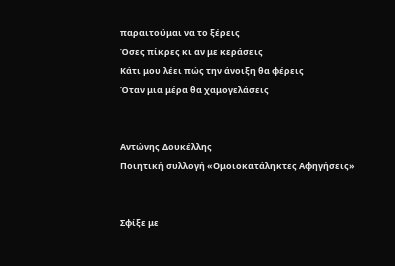παραιτούμαι να το ξέρεις
Όσες πίκρες κι αν με κεράσεις
Κάτι μου λέει πώς την άνοιξη θα φέρεις
Όταν μια μέρα θα χαμογελάσεις


Αντώνης Δουκέλλης
Ποιητική συλλογή «Ομοιοκατάληκτες Αφηγήσεις»


Σφίξε με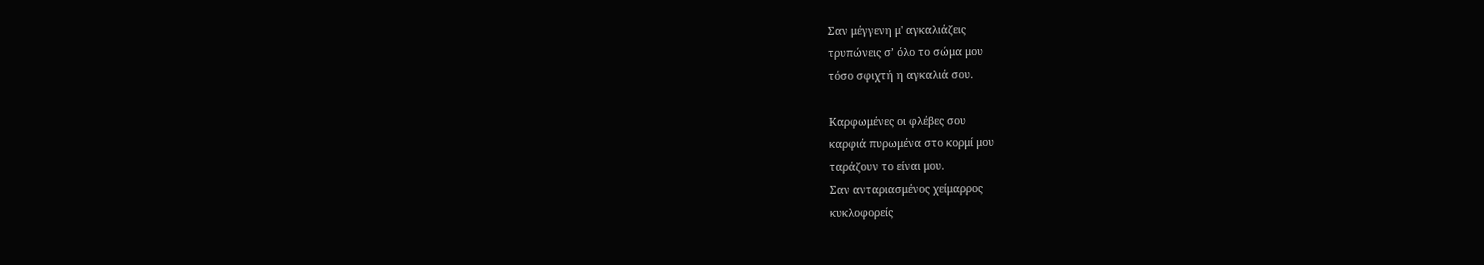Σαν μέγγενη μ' αγκαλιάζεις
τρυπώνεις σ’ όλο το σώμα μου
τόσο σφιχτή η αγκαλιά σου.

Καρφωμένες οι φλέβες σου
καρφιά πυρωμένα στο κορμί μου
ταράζουν το είναι μου.
Σαν ανταριασμένος χείμαρρος
κυκλοφορείς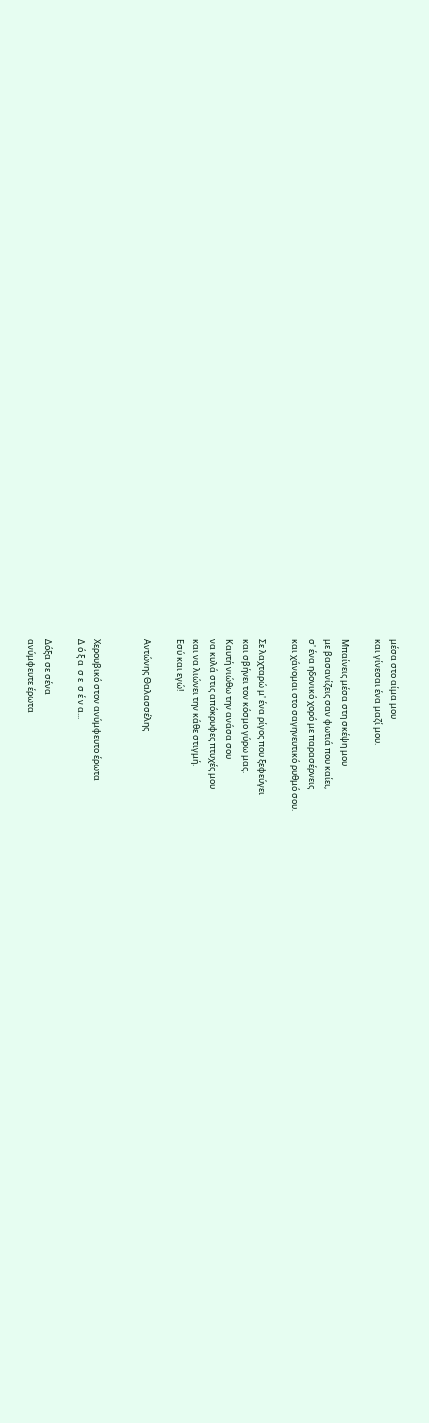μέσα στο αίμα μου
και γίνεσαι ένα μαζί μου.

Μπαίνεις μέσα στη σκέψη μου
με βασανίζεις σαν φωτιά που καίει,
σ' ένα ηδονικό χορό με παρασέρνεις
και χάνομαι στο σαγηνευτικό ρυθμό σου.

Σε λαχταρώ μ' ένα ρίγος που ξεφεύγει
και σβήνει τον κόσμο γύρω μας.
Καυτή νιώθω την ανάσα σου
να κυλά στις απόκρυφες πτυχές μου
και να λιώνει την κάθε στιγμή.
Εσύ και εγώ!

Αντώνης Θαλασσέλης


Χερουβικό στον ανύμφευτο έρωτα
Δ ό ξ α  σ ε  σ έ ν α...

Δόξα σε σένα
ανύμφευτε έρωτα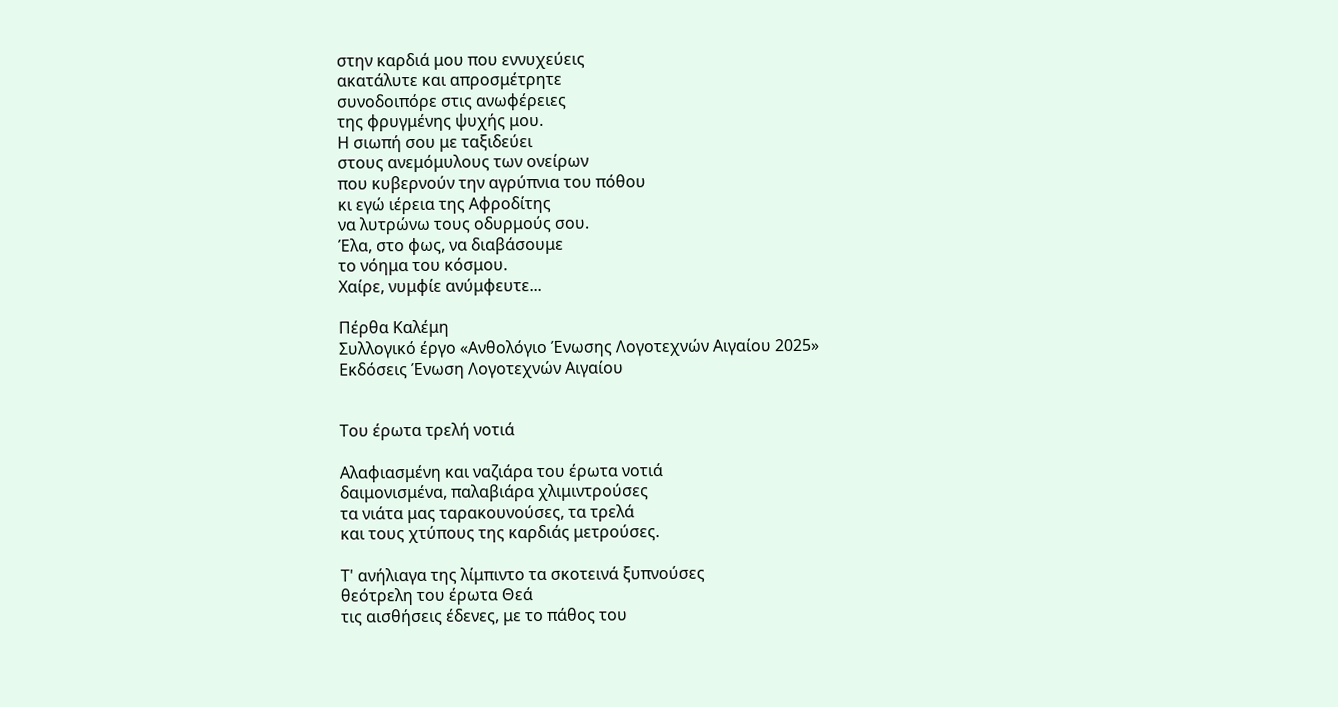στην καρδιά μου που εννυχεύεις
ακατάλυτε και απροσμέτρητε
συνοδοιπόρε στις ανωφέρειες
της φρυγμένης ψυχής μου.
Η σιωπή σου με ταξιδεύει
στους ανεμόμυλους των ονείρων
που κυβερνούν την αγρύπνια του πόθου
κι εγώ ιέρεια της Αφροδίτης
να λυτρώνω τους οδυρμούς σου.
Έλα, στο φως, να διαβάσουμε
το νόημα του κόσμου.
Χαίρε, νυμφίε ανύμφευτε...

Πέρθα Καλέμη
Συλλογικό έργο «Ανθολόγιο Ένωσης Λογοτεχνών Αιγαίου 2025»
Eκδόσεις Ένωση Λογοτεχνών Αιγαίου


Του έρωτα τρελή νοτιά

Αλαφιασμένη και ναζιάρα του έρωτα νοτιά
δαιμονισμένα, παλαβιάρα χλιμιντρούσες
τα νιάτα μας ταρακουνούσες, τα τρελά
και τους χτύπους της καρδιάς μετρούσες.

Τ' ανήλιαγα της λίμπιντο τα σκοτεινά ξυπνούσες
θεότρελη του έρωτα Θεά
τις αισθήσεις έδενες, με το πάθος του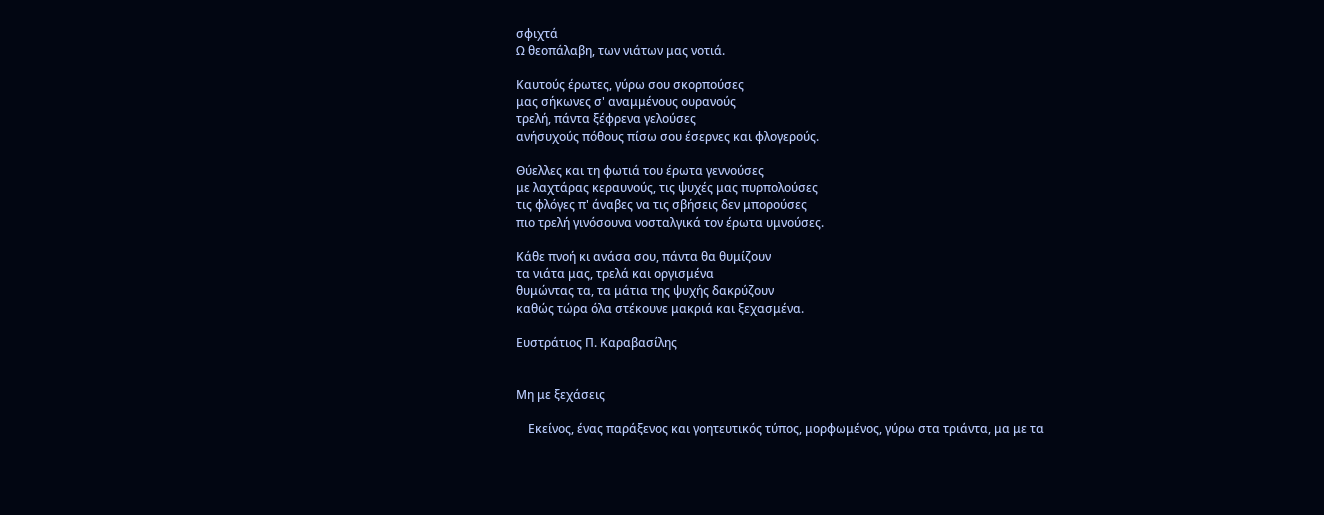σφιχτά
Ω θεοπάλαβη, των νιάτων μας νοτιά.

Καυτούς έρωτες, γύρω σου σκορπούσες
μας σήκωνες σ' αναμμένους ουρανούς
τρελή, πάντα ξέφρενα γελούσες
ανήσυχούς πόθους πίσω σου έσερνες και φλογερούς.

Θύελλες και τη φωτιά του έρωτα γεννούσες
με λαχτάρας κεραυνούς, τις ψυχές μας πυρπολούσες
τις φλόγες π' άναβες να τις σβήσεις δεν μπορούσες
πιο τρελή γινόσουνα νοσταλγικά τον έρωτα υμνούσες.

Κάθε πνοή κι ανάσα σου, πάντα θα θυμίζουν
τα νιάτα μας, τρελά και οργισμένα
θυμώντας τα, τα μάτια της ψυχής δακρύζουν
καθώς τώρα όλα στέκουνε μακριά και ξεχασμένα.

Ευστράτιος Π. Καραβασίλης


Μη με ξεχάσεις

    Εκείνος, ένας παράξενος και γοητευτικός τύπος, μορφωμένος, γύρω στα τριάντα, μα με τα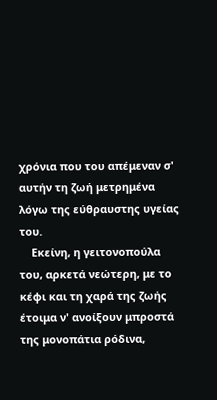χρόνια που του απέμεναν σ' αυτήν τη ζωή μετρημένα λόγω της εύθραυστης υγείας του.
    Εκείνη, η γειτονοπούλα του, αρκετά νεώτερη, με το κέφι και τη χαρά της ζωής έτοιμα ν' ανοίξουν μπροστά της μονοπάτια ρόδινα,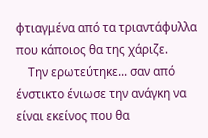φτιαγμένα από τα τριαντάφυλλα που κάποιος θα της χάριζε.
    Την ερωτεύτηκε... σαν από ένστικτο ένιωσε την ανάγκη να είναι εκείνος που θα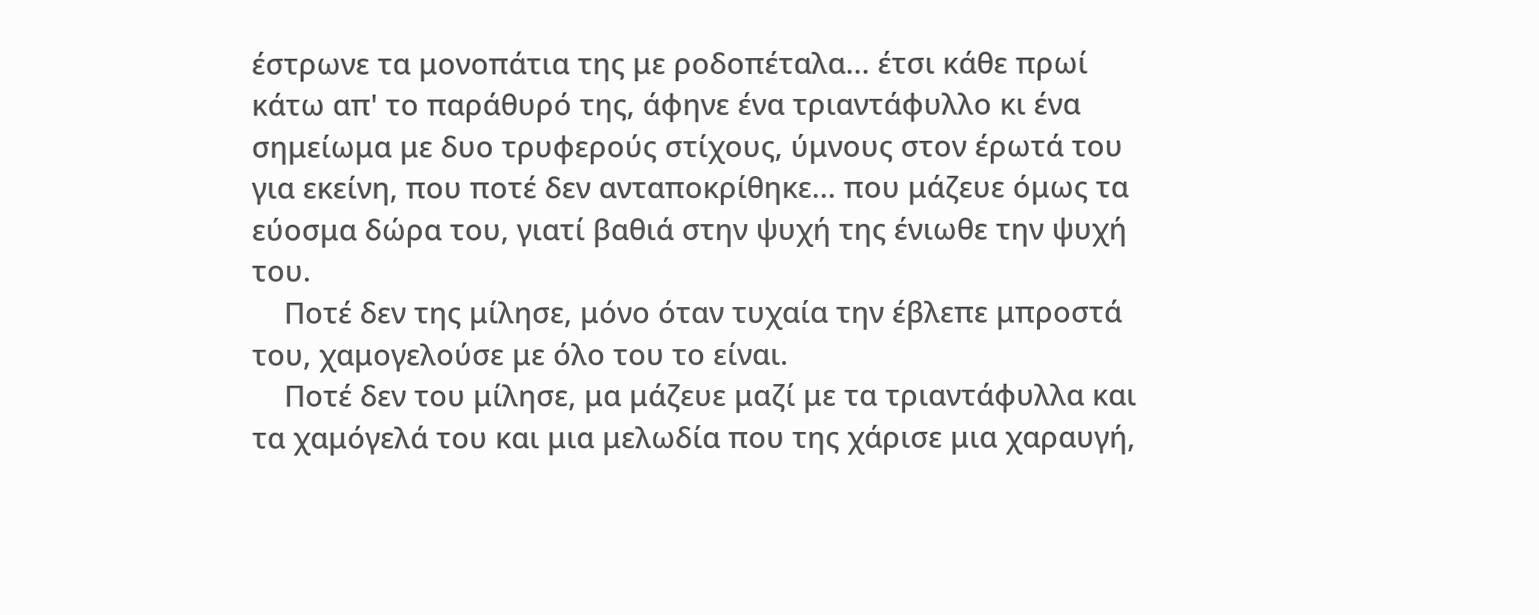έστρωνε τα μονοπάτια της με ροδοπέταλα... έτσι κάθε πρωί κάτω απ' το παράθυρό της, άφηνε ένα τριαντάφυλλο κι ένα σημείωμα με δυο τρυφερούς στίχους, ύμνους στον έρωτά του για εκείνη, που ποτέ δεν ανταποκρίθηκε... που μάζευε όμως τα εύοσμα δώρα του, γιατί βαθιά στην ψυχή της ένιωθε την ψυχή του.
    Ποτέ δεν της μίλησε, μόνο όταν τυχαία την έβλεπε μπροστά του, χαμογελούσε με όλο του το είναι.
    Ποτέ δεν του μίλησε, μα μάζευε μαζί με τα τριαντάφυλλα και τα χαμόγελά του και μια μελωδία που της χάρισε μια χαραυγή,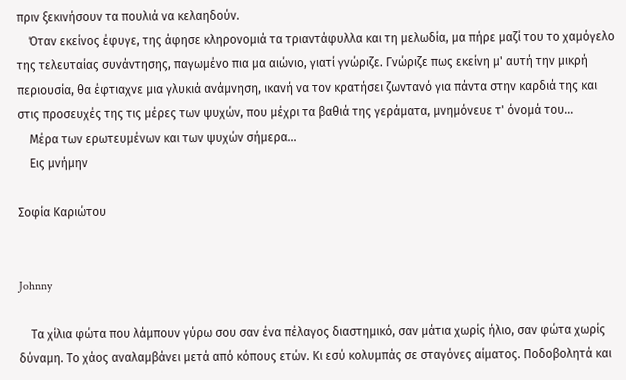πριν ξεκινήσουν τα πουλιά να κελαηδούν.
    Όταν εκείνος έφυγε, της άφησε κληρονομιά τα τριαντάφυλλα και τη μελωδία, μα πήρε μαζί του το χαμόγελο της τελευταίας συνάντησης, παγωμένο πια μα αιώνιο, γιατί γνώριζε. Γνώριζε πως εκείνη μ' αυτή την μικρή περιουσία, θα έφτιαχνε μια γλυκιά ανάμνηση, ικανή να τον κρατήσει ζωντανό για πάντα στην καρδιά της και στις προσευχές της τις μέρες των ψυχών, που μέχρι τα βαθιά της γεράματα, μνημόνευε τ' όνομά του...
    Μέρα των ερωτευμένων και των ψυχών σήμερα...
    Εις μνήμην

Σοφία Καριώτου


Johnny

    Τα χίλια φώτα που λάμπουν γύρω σου σαν ένα πέλαγος διαστημικό, σαν μάτια χωρίς ήλιο, σαν φώτα χωρίς δύναμη. Το χάος αναλαμβάνει μετά από κόπους ετών. Κι εσύ κολυμπάς σε σταγόνες αίματος. Ποδοβολητά και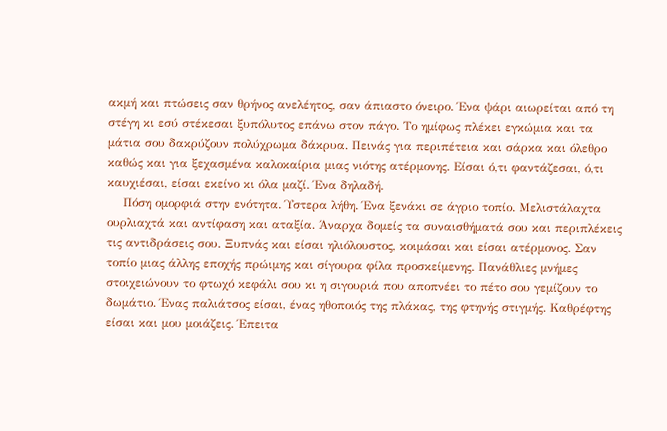ακμή και πτώσεις σαν θρήνος ανελέητος, σαν άπιαστο όνειρο. Ένα ψάρι αιωρείται από τη στέγη κι εσύ στέκεσαι ξυπόλυτος επάνω στον πάγο. Το ημίφως πλέκει εγκώμια και τα μάτια σου δακρύζουν πολύχρωμα δάκρυα. Πεινάς για περιπέτεια και σάρκα και όλεθρο καθώς και για ξεχασμένα καλοκαίρια μιας νιότης ατέρμονης. Είσαι ό,τι φαντάζεσαι, ό,τι καυχιέσαι, είσαι εκείνο κι όλα μαζί. Ένα δηλαδή.
    Πόση ομορφιά στην ενότητα. Ύστερα λήθη. Ένα ξενάκι σε άγριο τοπίο. Μελιστάλαχτα ουρλιαχτά και αντίφαση και αταξία. Άναρχα δομείς τα συναισθήματά σου και περιπλέκεις τις αντιδράσεις σου. Ξυπνάς και είσαι ηλιόλουστος, κοιμάσαι και είσαι ατέρμονος. Σαν τοπίο μιας άλλης εποχής πρώιμης και σίγουρα φίλα προσκείμενης. Πανάθλιες μνήμες στοιχειώνουν το φτωχό κεφάλι σου κι η σιγουριά που αποπνέει το πέτο σου γεμίζουν το δωμάτιο. Ένας παλιάτσος είσαι, ένας ηθοποιός της πλάκας, της φτηνής στιγμής. Καθρέφτης είσαι και μου μοιάζεις. Έπειτα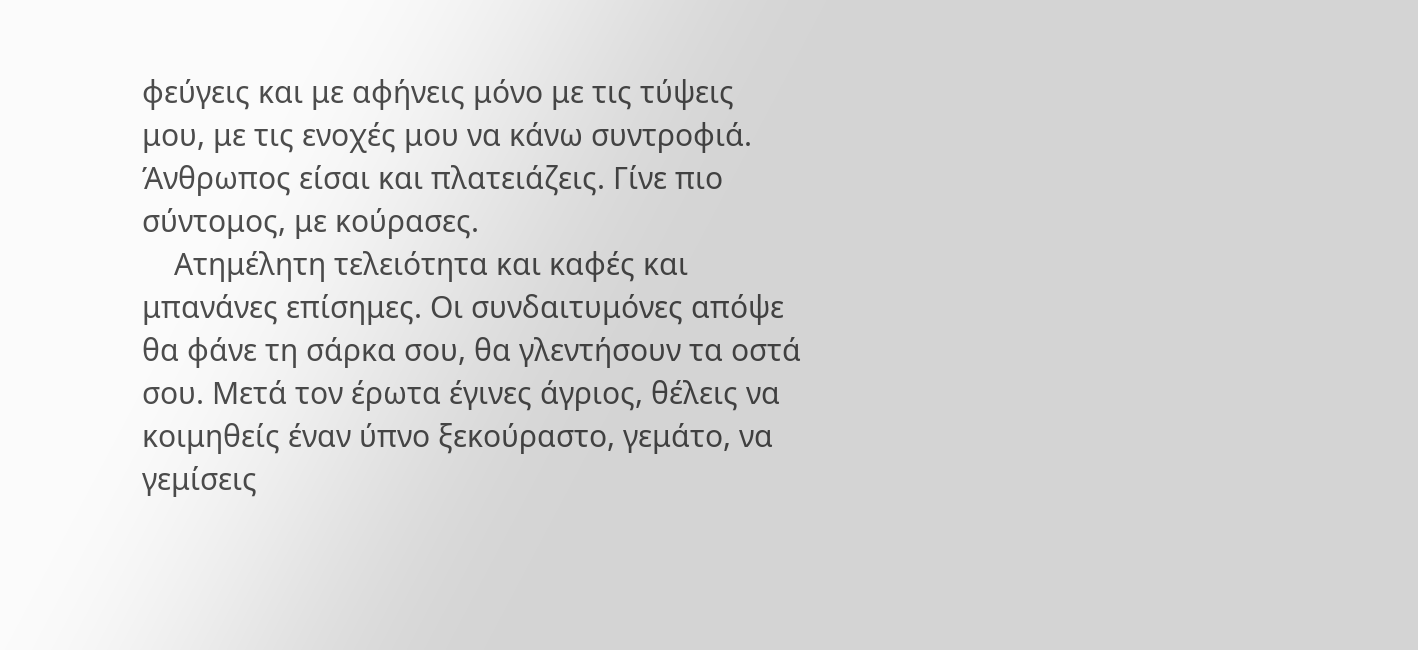φεύγεις και με αφήνεις μόνο με τις τύψεις μου, με τις ενοχές μου να κάνω συντροφιά. Άνθρωπος είσαι και πλατειάζεις. Γίνε πιο σύντομος, με κούρασες.
    Ατημέλητη τελειότητα και καφές και μπανάνες επίσημες. Οι συνδαιτυμόνες απόψε θα φάνε τη σάρκα σου, θα γλεντήσουν τα οστά σου. Μετά τον έρωτα έγινες άγριος, θέλεις να κοιμηθείς έναν ύπνο ξεκούραστο, γεμάτο, να γεμίσεις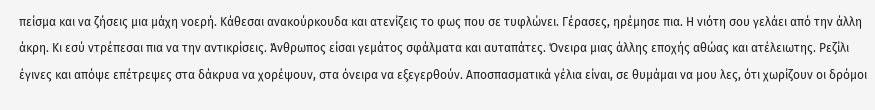πείσμα και να ζήσεις μια μάχη νοερή. Κάθεσαι ανακούρκουδα και ατενίζεις το φως που σε τυφλώνει. Γέρασες, ηρέμησε πια. Η νιότη σου γελάει από την άλλη άκρη. Κι εσύ ντρέπεσαι πια να την αντικρίσεις. Άνθρωπος είσαι γεμάτος σφάλματα και αυταπάτες. Όνειρα μιας άλλης εποχής αθώας και ατέλειωτης. Ρεζίλι έγινες και απόψε επέτρεψες στα δάκρυα να χορέψουν, στα όνειρα να εξεγερθούν. Αποσπασματικά γέλια είναι, σε θυμάμαι να μου λες, ότι χωρίζουν οι δρόμοι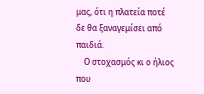μας, ότι η πλατεία ποτέ δε θα ξαναγεμίσει από παιδιά.
    Ο στοχασμός κι ο ήλιος που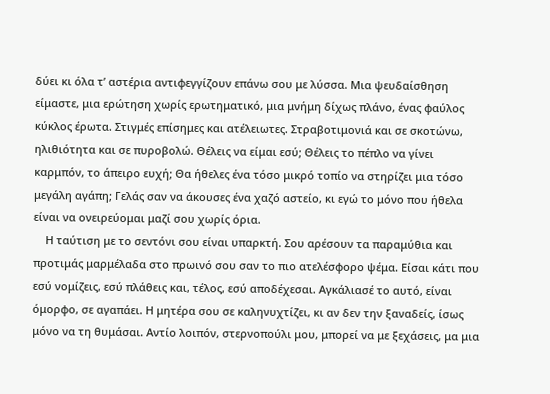δύει κι όλα τ’ αστέρια αντιφεγγίζουν επάνω σου με λύσσα. Μια ψευδαίσθηση είμαστε, μια ερώτηση χωρίς ερωτηματικό, μια μνήμη δίχως πλάνο, ένας φαύλος κύκλος έρωτα. Στιγμές επίσημες και ατέλειωτες. Στραβοτιμονιά και σε σκοτώνω, ηλιθιότητα και σε πυροβολώ. Θέλεις να είμαι εσύ; Θέλεις το πέπλο να γίνει καρμπόν, το άπειρο ευχή; Θα ήθελες ένα τόσο μικρό τοπίο να στηρίζει μια τόσο μεγάλη αγάπη; Γελάς σαν να άκουσες ένα χαζό αστείο, κι εγώ το μόνο που ήθελα είναι να ονειρεύομαι μαζί σου χωρίς όρια.
    Η ταύτιση με το σεντόνι σου είναι υπαρκτή. Σου αρέσουν τα παραμύθια και προτιμάς μαρμέλαδα στο πρωινό σου σαν το πιο ατελέσφορο ψέμα. Είσαι κάτι που εσύ νομίζεις, εσύ πλάθεις και, τέλος, εσύ αποδέχεσαι. Αγκάλιασέ το αυτό, είναι όμορφο, σε αγαπάει. Η μητέρα σου σε καληνυχτίζει, κι αν δεν την ξαναδείς, ίσως μόνο να τη θυμάσαι. Αντίο λοιπόν, στερνοπούλι μου, μπορεί να με ξεχάσεις, μα μια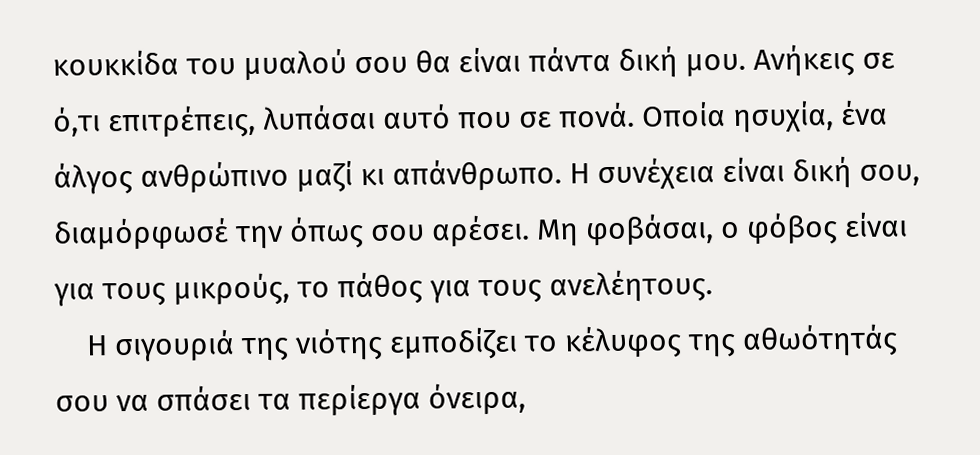κουκκίδα του μυαλού σου θα είναι πάντα δική μου. Ανήκεις σε ό,τι επιτρέπεις, λυπάσαι αυτό που σε πονά. Οποία ησυχία, ένα άλγος ανθρώπινο μαζί κι απάνθρωπο. Η συνέχεια είναι δική σου, διαμόρφωσέ την όπως σου αρέσει. Μη φοβάσαι, ο φόβος είναι για τους μικρούς, το πάθος για τους ανελέητους.
    Η σιγουριά της νιότης εμποδίζει το κέλυφος της αθωότητάς σου να σπάσει τα περίεργα όνειρα,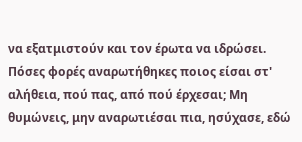να εξατμιστούν και τον έρωτα να ιδρώσει. Πόσες φορές αναρωτήθηκες ποιος είσαι στ' αλήθεια, πού πας, από πού έρχεσαι; Μη θυμώνεις, μην αναρωτιέσαι πια, ησύχασε, εδώ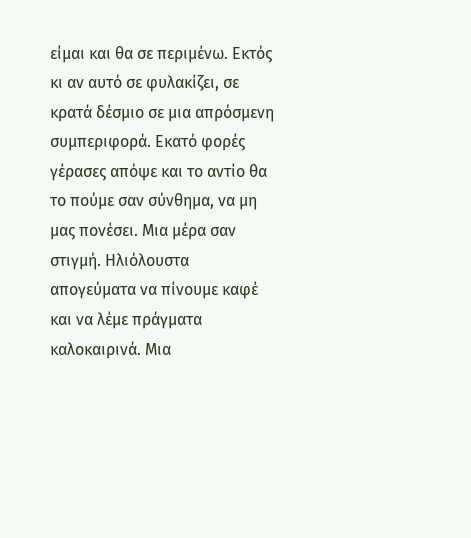είμαι και θα σε περιμένω. Εκτός κι αν αυτό σε φυλακίζει, σε κρατά δέσμιο σε μια απρόσμενη συμπεριφορά. Εκατό φορές γέρασες απόψε και το αντίο θα το πούμε σαν σύνθημα, να μη μας πονέσει. Μια μέρα σαν στιγμή. Ηλιόλουστα απογεύματα να πίνουμε καφέ και να λέμε πράγματα καλοκαιρινά. Μια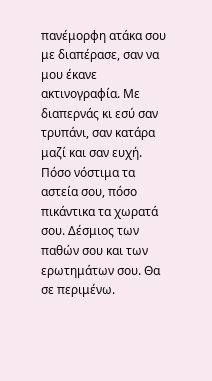πανέμορφη ατάκα σου με διαπέρασε, σαν να μου έκανε ακτινογραφία. Με διαπερνάς κι εσύ σαν τρυπάνι, σαν κατάρα μαζί και σαν ευχή. Πόσο νόστιμα τα αστεία σου, πόσο πικάντικα τα χωρατά σου. Δέσμιος των παθών σου και των ερωτημάτων σου. Θα σε περιμένω.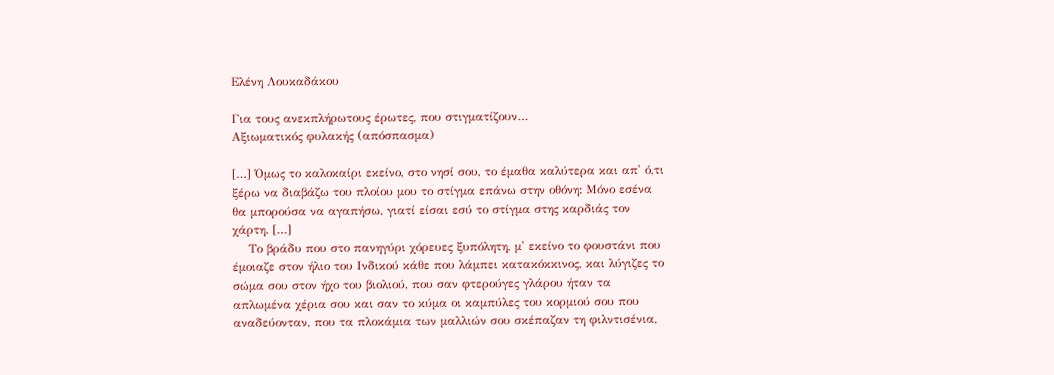Ελένη Λουκαδάκου

Για τους ανεκπλήρωτους έρωτες, που στιγματίζουν…
Αξιωματικός φυλακής (απόσπασμα)

[…] Όμως το καλοκαίρι εκείνο, στο νησί σου, το έμαθα καλύτερα και απ' ό,τι ξέρω να διαβάζω του πλοίου μου το στίγμα επάνω στην οθόνη: Μόνο εσένα θα μπορούσα να αγαπήσω, γιατί είσαι εσύ το στίγμα στης καρδιάς τον χάρτη. […]
    Το βράδυ που στο πανηγύρι χόρευες ξυπόλητη, μ' εκείνο το φουστάνι που έμοιαζε στον ήλιο του Ινδικού κάθε που λάμπει κατακόκκινος, και λύγιζες το σώμα σου στον ήχο του βιολιού, που σαν φτερούγες γλάρου ήταν τα απλωμένα χέρια σου και σαν το κύμα οι καμπύλες του κορμιού σου που αναδεύονταν, που τα πλοκάμια των μαλλιών σου σκέπαζαν τη φιλντισένια,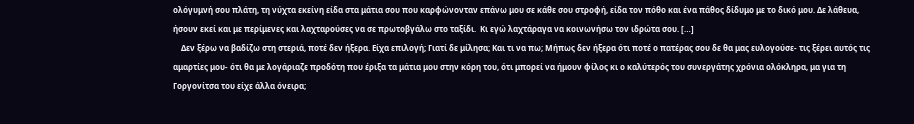ολόγυμνή σου πλάτη, τη νύχτα εκείνη είδα στα μάτια σου που καρφώνονταν επάνω μου σε κάθε σου στροφή, είδα τον πόθο και ένα πάθος δίδυμο με το δικό μου. Δε λάθευα, ήσουν εκεί και με περίμενες και λαχταρούσες να σε πρωτοβγάλω στο ταξίδι.  Κι εγώ λαχτάραγα να κοινωνήσω τον ιδρώτα σου. […]
    Δεν ξέρω να βαδίζω στη στεριά, ποτέ δεν ήξερα. Είχα επιλογή; Γιατί δε μίλησα; Και τι να πω; Μήπως δεν ήξερα ότι ποτέ ο πατέρας σου δε θα μας ευλογούσε- τις ξέρει αυτός τις αμαρτίες μου- ότι θα με λογάριαζε προδότη που έριξα τα μάτια μου στην κόρη του, ότι μπορεί να ήμουν φίλος κι ο καλύτερός του συνεργάτης χρόνια ολόκληρα, μα για τη Γοργονίτσα του είχε άλλα όνειρα;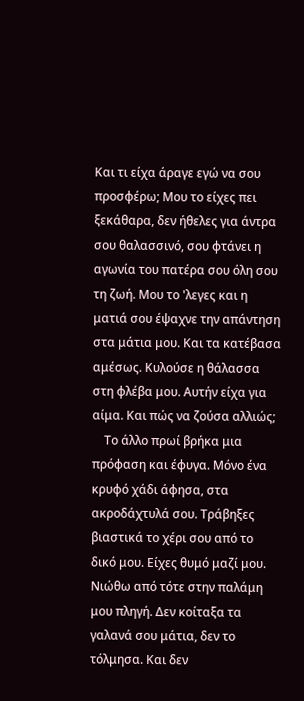Και τι είχα άραγε εγώ να σου προσφέρω; Μου το είχες πει ξεκάθαρα, δεν ήθελες για άντρα σου θαλασσινό, σου φτάνει η αγωνία του πατέρα σου όλη σου τη ζωή. Μου το 'λεγες και η ματιά σου έψαχνε την απάντηση στα μάτια μου. Και τα κατέβασα αμέσως. Κυλούσε η θάλασσα στη φλέβα μου. Αυτήν είχα για αίμα. Και πώς να ζούσα αλλιώς;
    Το άλλο πρωί βρήκα μια πρόφαση και έφυγα. Μόνο ένα κρυφό χάδι άφησα, στα ακροδάχτυλά σου. Τράβηξες βιαστικά το χέρι σου από το δικό μου. Είχες θυμό μαζί μου. Νιώθω από τότε στην παλάμη μου πληγή. Δεν κοίταξα τα γαλανά σου μάτια, δεν το τόλμησα. Και δεν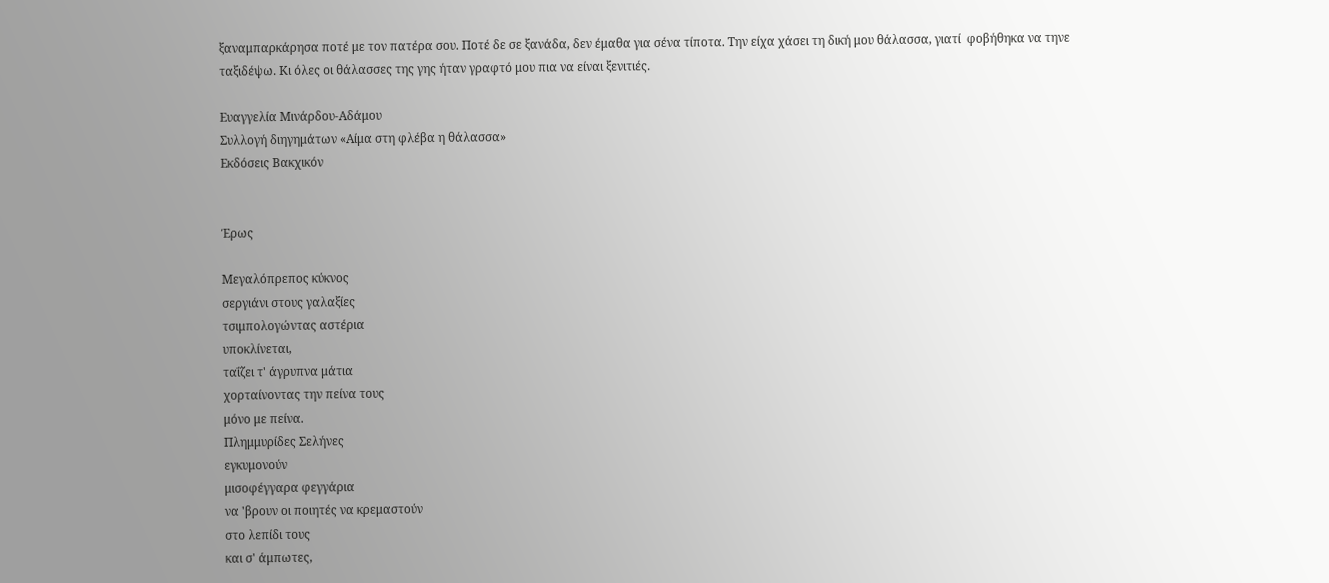ξαναμπαρκάρησα ποτέ με τον πατέρα σου. Ποτέ δε σε ξανάδα, δεν έμαθα για σένα τίποτα. Την είχα χάσει τη δική μου θάλασσα, γιατί  φοβήθηκα να τηνε ταξιδέψω. Κι όλες οι θάλασσες της γης ήταν γραφτό μου πια να είναι ξενιτιές.

Ευαγγελία Μινάρδου-Αδάμου
Συλλογή διηγημάτων «Αίμα στη φλέβα η θάλασσα»
Εκδόσεις Βακχικόν


Έρως

Μεγαλόπρεπος κύκνος
σεργιάνι στους γαλαξίες
τσιμπολογώντας αστέρια
υποκλίνεται,
ταΐζει τ' άγρυπνα μάτια
χορταίνοντας την πείνα τους
μόνο με πείνα.
Πλημμυρίδες Σελήνες
εγκυμονούν
μισοφέγγαρα φεγγάρια
να 'βρουν οι ποιητές να κρεμαστούν
στο λεπίδι τους
και σ' άμπωτες,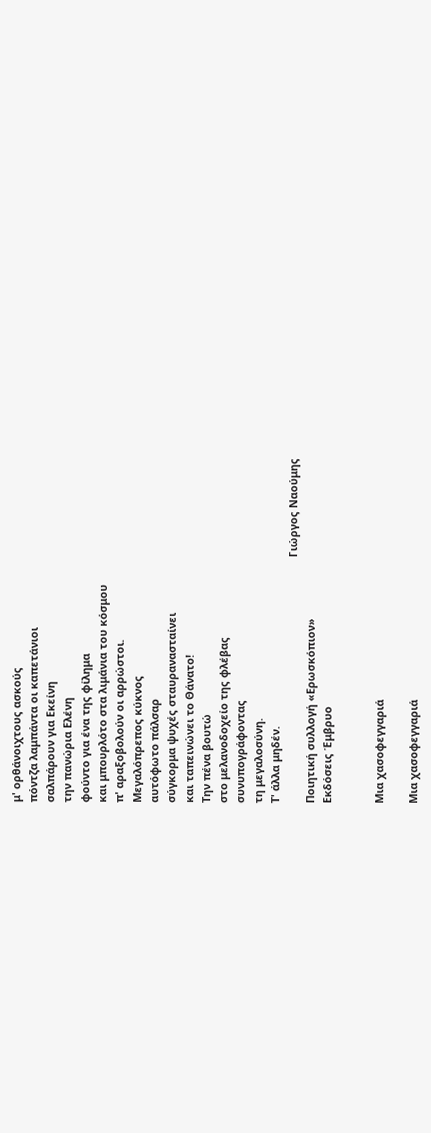μ' ορθάνοιχτους ασκούς
πόντζα λαμπάντα οι καπετάνιοι
σαλπάρουν για Εκείνη
την πανώρια Ελένη
φούντο για ένα της φίλημα
και μπουρλότο στα λιμάνια του κόσμου
π' αραξοβολούν οι αρρώστοι.
Μεγαλόπρεπος κύκνος
αυτόφωτο πάλσαρ
σύγκορμα ψυχές σταυρανασταίνει
και ταπεινώνει το Θάνατο!
Την πένα βουτώ
στο μελανοδοχείο της φλέβας
συνυπογράφοντας
τη μεγαλοσύνη.
Τ' άλλα μηδέν.
                                                                                  Γιώργος Ναούμης
Ποιητική συλλογή «Ερωσκόπιον»
Εκδόσεις Έμβρυο


Μια χασοφεγγαριά

Μια χασοφεγγαριά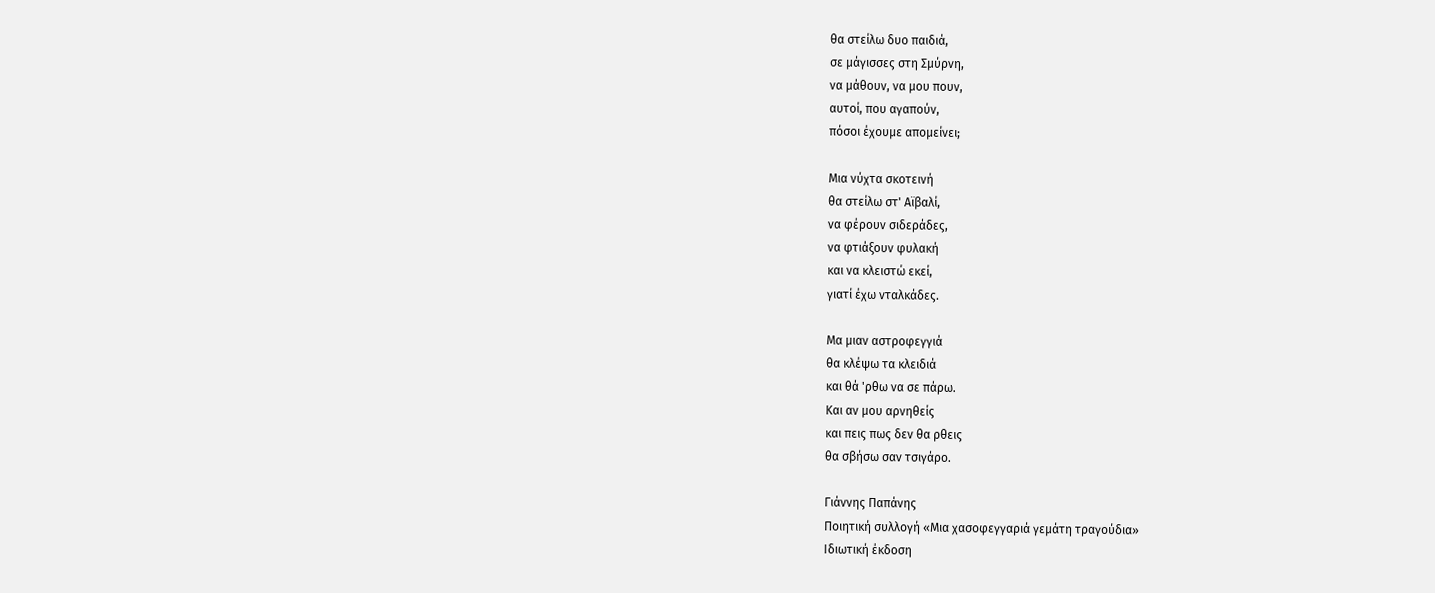θα στείλω δυο παιδιά,
σε μάγισσες στη Σμύρνη,
να μάθουν, να μου πουν,
αυτοί, που αγαπούν,
πόσοι έχουμε απομείνει;

Μια νύχτα σκοτεινή
θα στείλω στ' Αϊβαλί,
να φέρουν σιδεράδες,
να φτιάξουν φυλακή
και να κλειστώ εκεί,
γιατί έχω νταλκάδες.

Μα μιαν αστροφεγγιά
θα κλέψω τα κλειδιά
και θά 'ρθω να σε πάρω.
Και αν μου αρνηθείς
και πεις πως δεν θα ρθεις
θα σβήσω σαν τσιγάρο.

Γιάννης Παπάνης
Ποιητική συλλογή «Μια χασοφεγγαριά γεμάτη τραγούδια»
Ιδιωτική έκδοση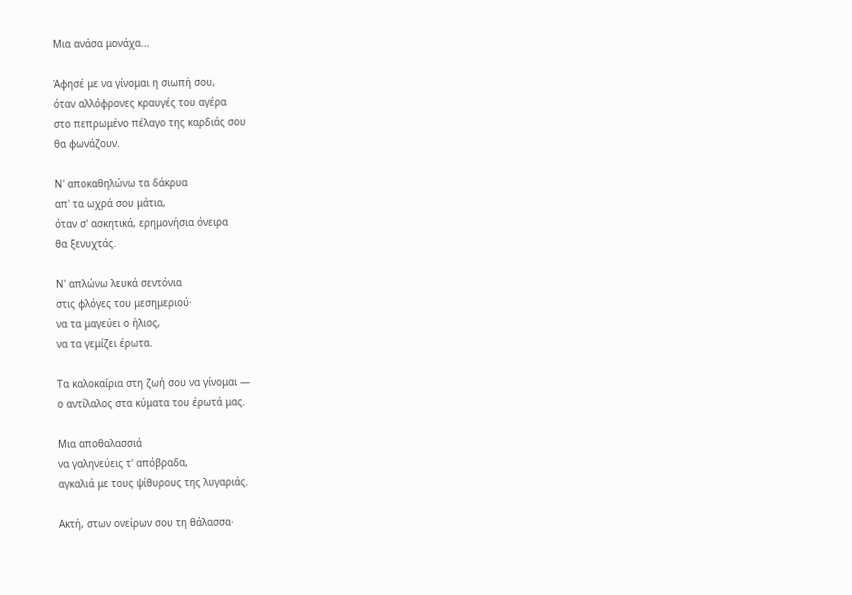Μια ανάσα μονάχα...

Άφησέ με να γίνομαι η σιωπή σου,
όταν αλλόφρονες κραυγές του αγέρα
στο πεπρωμένο πέλαγο της καρδιάς σου
θα φωνάζουν.

Ν' αποκαθηλώνω τα δάκρυα
απ' τα ωχρά σου μάτια,
όταν σ' ασκητικά, ερημονήσια όνειρα
θα ξενυχτάς.

Ν' απλώνω λευκά σεντόνια
στις φλόγες του μεσημεριού·
να τα μαγεύει ο ήλιος,
να τα γεμίζει έρωτα.

Τα καλοκαίρια στη ζωή σου να γίνομαι —
ο αντίλαλος στα κύματα του έρωτά μας.

Μια αποθαλασσιά
να γαληνεύεις τ' απόβραδα,
αγκαλιά με τους ψίθυρους της λυγαριάς.

Ακτή, στων ονείρων σου τη θάλασσα·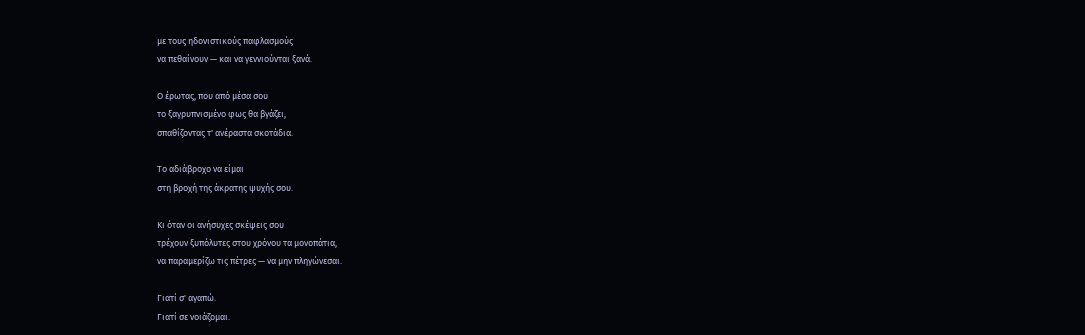με τους ηδονιστικούς παφλασμούς
να πεθαίνουν — και να γεννιούνται ξανά.

Ο έρωτας, που από μέσα σου
το ξαγρυπνισμένο φως θα βγάζει,
σπαθίζοντας τ' ανέραστα σκοτάδια.

Το αδιάβροχο να είμαι
στη βροχή της άκρατης ψυχής σου.

Κι όταν οι ανήσυχες σκέψεις σου
τρέχουν ξυπόλυτες στου χρόνου τα μονοπάτια,
να παραμερίζω τις πέτρες — να μην πληγώνεσαι.

Γιατί σ' αγαπώ.
Γιατί σε νοιάζομαι.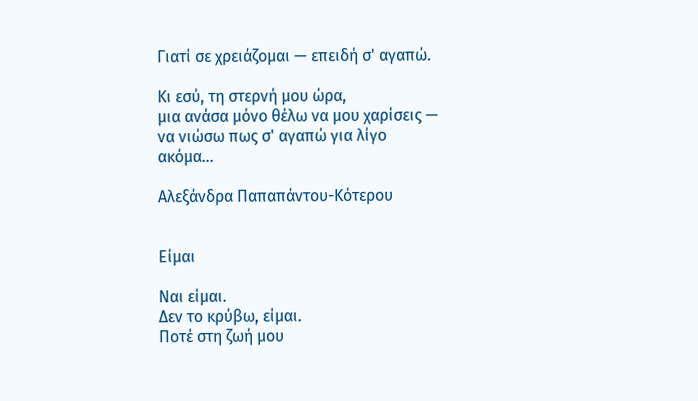Γιατί σε χρειάζομαι — επειδή σ' αγαπώ.

Κι εσύ, τη στερνή μου ώρα,
μια ανάσα μόνο θέλω να μου χαρίσεις —
να νιώσω πως σ' αγαπώ για λίγο ακόμα…

Αλεξάνδρα Παπαπάντου-Κότερου


Είμαι

Ναι είμαι.
Δεν το κρύβω, είμαι.
Ποτέ στη ζωή μου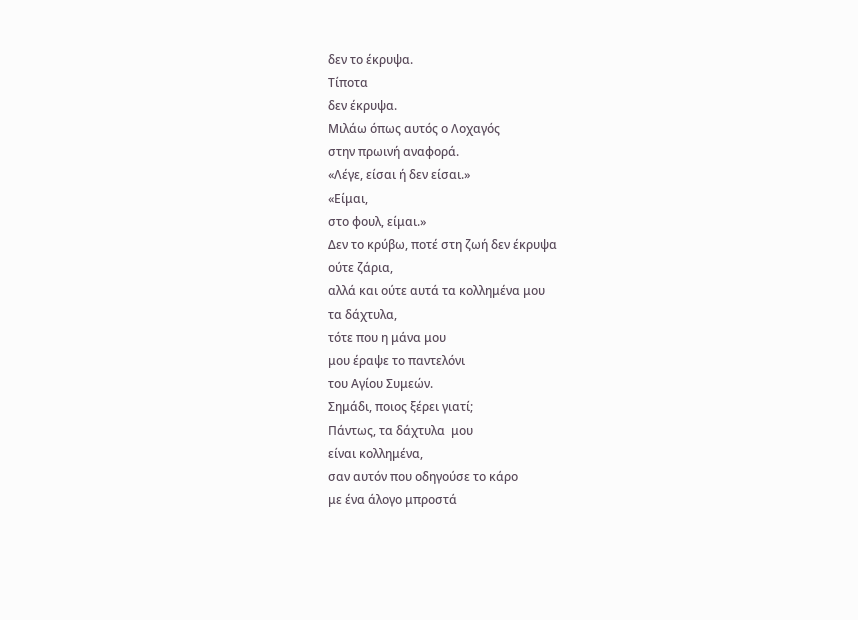δεν το έκρυψα.
Τίποτα
δεν έκρυψα.
Μιλάω όπως αυτός ο Λοχαγός
στην πρωινή αναφορά.
«Λέγε, είσαι ή δεν είσαι.»
«Είμαι,
στο φουλ, είμαι.»
Δεν το κρύβω, ποτέ στη ζωή δεν έκρυψα
ούτε ζάρια,
αλλά και ούτε αυτά τα κολλημένα μου
τα δάχτυλα,
τότε που η μάνα μου
μου έραψε το παντελόνι
του Αγίου Συμεών.
Σημάδι, ποιος ξέρει γιατί;
Πάντως, τα δάχτυλα  μου
είναι κολλημένα,
σαν αυτόν που οδηγούσε το κάρο
με ένα άλογο μπροστά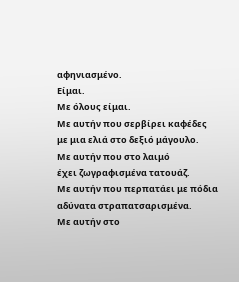αφηνιασμένο.
Είμαι.
Με όλους είμαι.
Με αυτήν που σερβίρει καφέδες
με μια ελιά στο δεξιό μάγουλο.
Με αυτήν που στο λαιμό
έχει ζωγραφισμένα τατουάζ.
Με αυτήν που περπατάει με πόδια
αδύνατα στραπατσαρισμένα.
Με αυτήν στο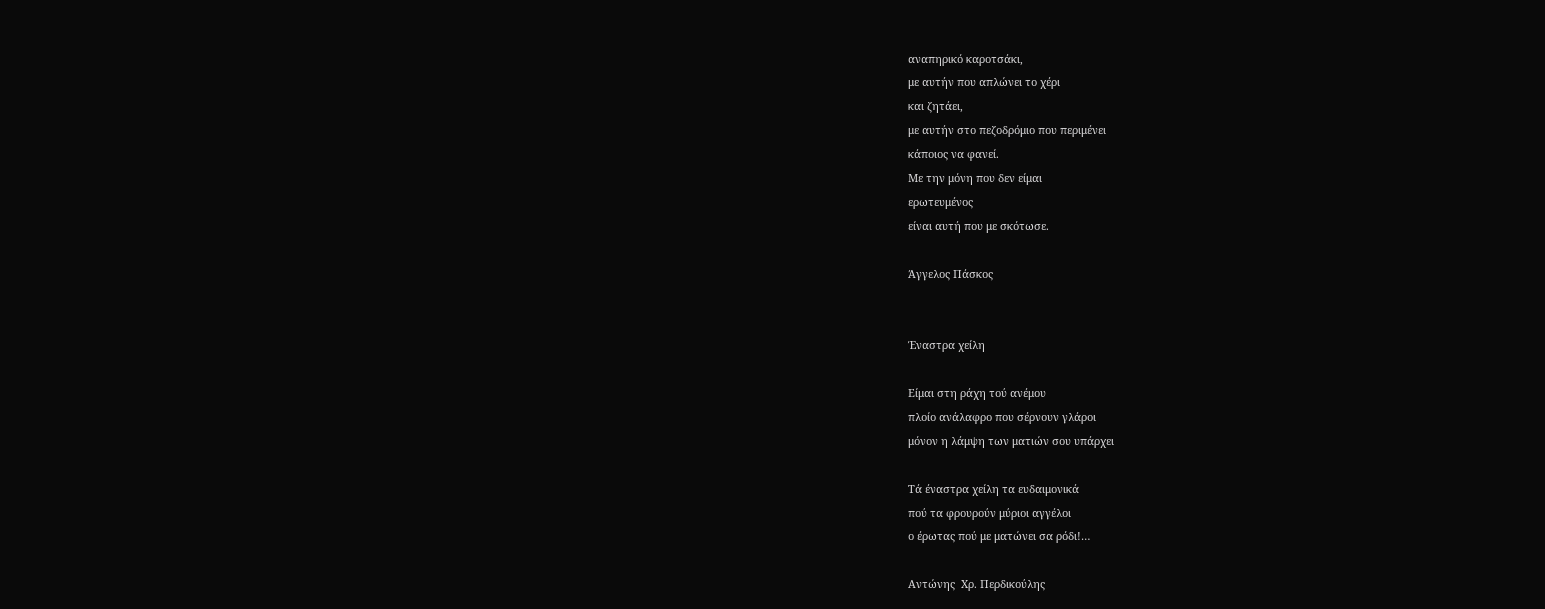αναπηρικό καροτσάκι,
με αυτήν που απλώνει το χέρι
και ζητάει,
με αυτήν στο πεζοδρόμιο που περιμένει
κάποιος να φανεί.
Με την μόνη που δεν είμαι
ερωτευμένος
είναι αυτή που με σκότωσε.

Άγγελος Πάσκος


Έναστρα χείλη

Είμαι στη ράχη τού ανέμου
πλοίο ανάλαφρο που σέρνουν γλάροι
μόνον η λάμψη των ματιών σου υπάρχει

Τά έναστρα χείλη τα ευδαιμονικά
πού τα φρουρούν μύριοι αγγέλοι
ο έρωτας πού με ματώνει σα ρόδι!…

Αντώνης  Χρ. Περδικούλης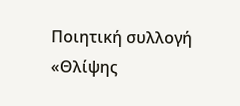Ποιητική συλλογή «Θλίψης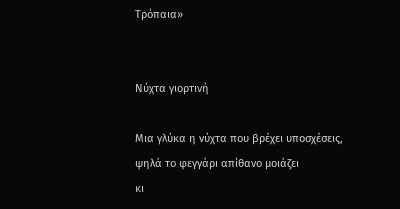Τρόπαια»


Νύχτα γιορτινή

Μια γλύκα η νύχτα που βρέχει υποσχέσεις,
ψηλά το φεγγάρι απίθανο μοιάζει
κι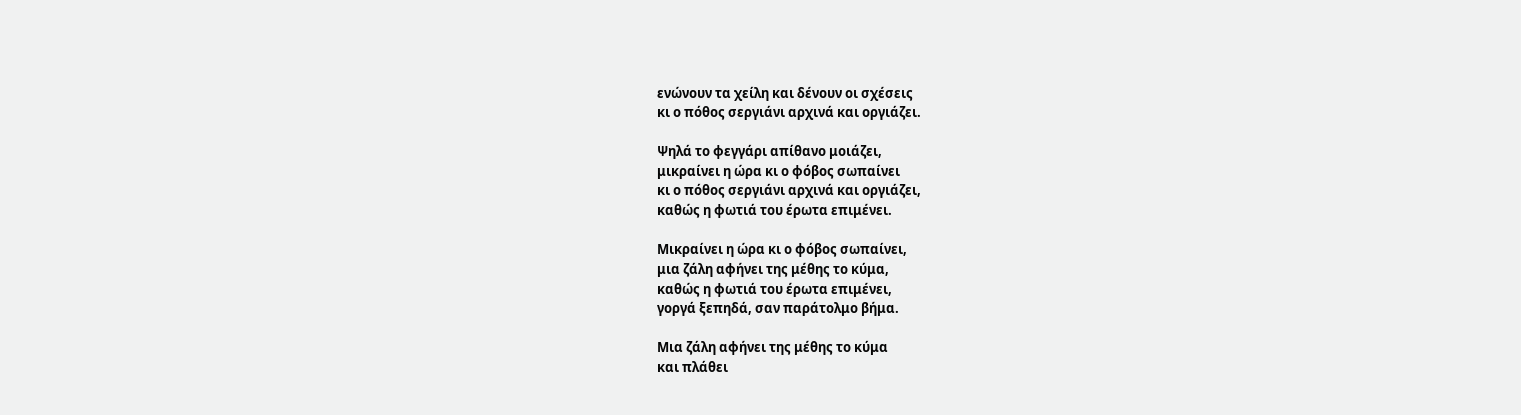ενώνουν τα χείλη και δένουν οι σχέσεις
κι ο πόθος σεργιάνι αρχινά και οργιάζει.

Ψηλά το φεγγάρι απίθανο μοιάζει,
μικραίνει η ώρα κι ο φόβος σωπαίνει
κι ο πόθος σεργιάνι αρχινά και οργιάζει,
καθώς η φωτιά του έρωτα επιμένει.

Μικραίνει η ώρα κι ο φόβος σωπαίνει,
μια ζάλη αφήνει της μέθης το κύμα,
καθώς η φωτιά του έρωτα επιμένει,
γοργά ξεπηδά, σαν παράτολμο βήμα.

Μια ζάλη αφήνει της μέθης το κύμα
και πλάθει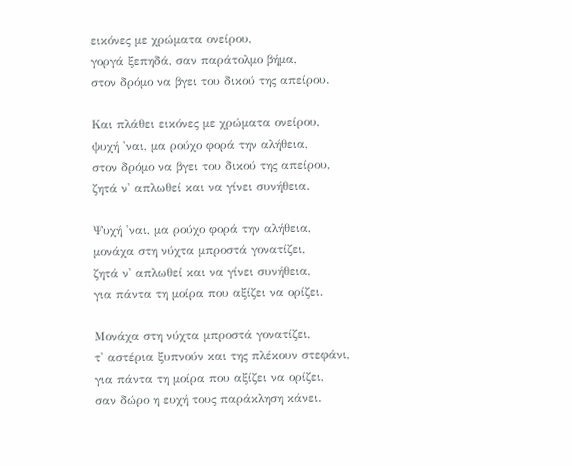εικόνες με χρώματα ονείρου,
γοργά ξεπηδά, σαν παράτολμο βήμα,
στον δρόμο να βγει του δικού της απείρου.

Και πλάθει εικόνες με χρώματα ονείρου,
ψυχή 'ναι, μα ρούχο φορά την αλήθεια,
στον δρόμο να βγει του δικού της απείρου,
ζητά ν' απλωθεί και να γίνει συνήθεια.

Ψυχή 'ναι, μα ρούχο φορά την αλήθεια,
μονάχα στη νύχτα μπροστά γονατίζει,
ζητά ν' απλωθεί και να γίνει συνήθεια,
για πάντα τη μοίρα που αξίζει να ορίζει.

Μονάχα στη νύχτα μπροστά γονατίζει,
τ' αστέρια ξυπνούν και της πλέκουν στεφάνι,
για πάντα τη μοίρα που αξίζει να ορίζει,
σαν δώρο η ευχή τους παράκληση κάνει.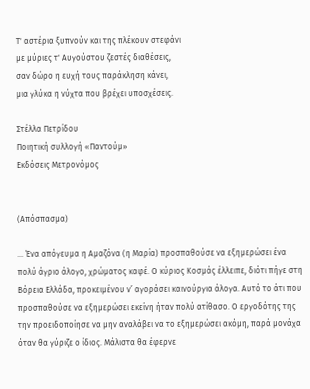Τ' αστέρια ξυπνούν και της πλέκουν στεφάνι
με μύριες τ' Αυγούστου ζεστές διαθέσεις,
σαν δώρο η ευχή τους παράκληση κάνει,
μια γλύκα η νύχτα που βρέχει υποσχέσεις.

Στέλλα Πετρίδου
Ποιητική συλλογή «Παντούμ»
Εκδόσεις Μετρονόμος


(Απόσπασμα)

… Ένα απόγευμα η Αμαζόνα (η Μαρία) προσπαθούσε να εξημερώσει ένα πολύ άγριο άλογο, χρώματος καφέ. Ο κύριος Κοσμάς έλλειπε, διότι πήγε στη Βόρεια Ελλάδα, προκειμένου ν’ αγοράσει καινούργια άλογα. Αυτό το άτι που προσπαθούσε να εξημερώσει εκείνη ήταν πολύ ατίθασο. Ο εργοδότης της την προειδοποίησε να μην αναλάβει να το εξημερώσει ακόμη, παρά μονάχα όταν θα γύριζε ο ίδιος. Μάλιστα θα έφερνε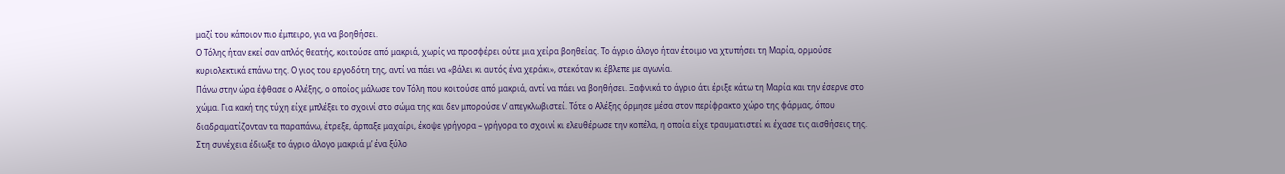μαζί του κάποιον πιο έμπειρο, για να βοηθήσει.
Ο Τόλης ήταν εκεί σαν απλός θεατής, κοιτούσε από μακριά, χωρίς να προσφέρει ούτε μια χείρα βοηθείας. Το άγριο άλογο ήταν έτοιμο να χτυπήσει τη Μαρία, ορμούσε κυριολεκτικά επάνω της. Ο γιος του εργοδότη της, αντί να πάει να «βάλει κι αυτός ένα χεράκι», στεκόταν κι έβλεπε με αγωνία.
Πάνω στην ώρα έφθασε ο Αλέξης, ο οποίος μάλωσε τον Τόλη που κοιτούσε από μακριά, αντί να πάει να βοηθήσει. Ξαφνικά το άγριο άτι έριξε κάτω τη Μαρία και την έσερνε στο χώμα. Για κακή της τύχη είχε μπλέξει το σχοινί στο σώμα της και δεν μπορούσε ν’ απεγκλωβιστεί. Τότε ο Αλέξης όρμησε μέσα στον περίφρακτο χώρο της φάρμας, όπου διαδραματίζονταν τα παραπάνω, έτρεξε, άρπαξε μαχαίρι, έκοψε γρήγορα – γρήγορα το σχοινί κι ελευθέρωσε την κοπέλα, η οποία είχε τραυματιστεί κι έχασε τις αισθήσεις της. Στη συνέχεια έδιωξε το άγριο άλογο μακριά μ’ ένα ξύλο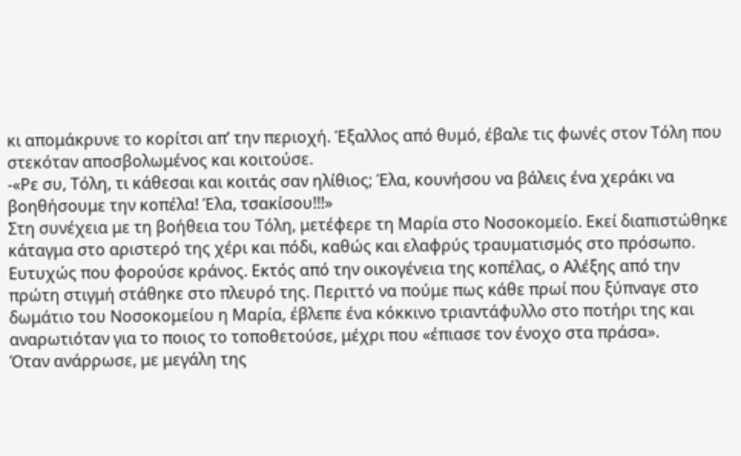κι απομάκρυνε το κορίτσι απ’ την περιοχή. Έξαλλος από θυμό, έβαλε τις φωνές στον Τόλη που στεκόταν αποσβολωμένος και κοιτούσε.
-«Ρε συ, Τόλη, τι κάθεσαι και κοιτάς σαν ηλίθιος; Έλα, κουνήσου να βάλεις ένα χεράκι να βοηθήσουμε την κοπέλα! Έλα, τσακίσου!!!»
Στη συνέχεια με τη βοήθεια του Τόλη, μετέφερε τη Μαρία στο Νοσοκομείο. Εκεί διαπιστώθηκε κάταγμα στο αριστερό της χέρι και πόδι, καθώς και ελαφρύς τραυματισμός στο πρόσωπο. Ευτυχώς που φορούσε κράνος. Εκτός από την οικογένεια της κοπέλας, ο Αλέξης από την πρώτη στιγμή στάθηκε στο πλευρό της. Περιττό να πούμε πως κάθε πρωί που ξύπναγε στο δωμάτιο του Νοσοκομείου η Μαρία, έβλεπε ένα κόκκινο τριαντάφυλλο στο ποτήρι της και αναρωτιόταν για το ποιος το τοποθετούσε, μέχρι που «έπιασε τον ένοχο στα πράσα».
Όταν ανάρρωσε, με μεγάλη της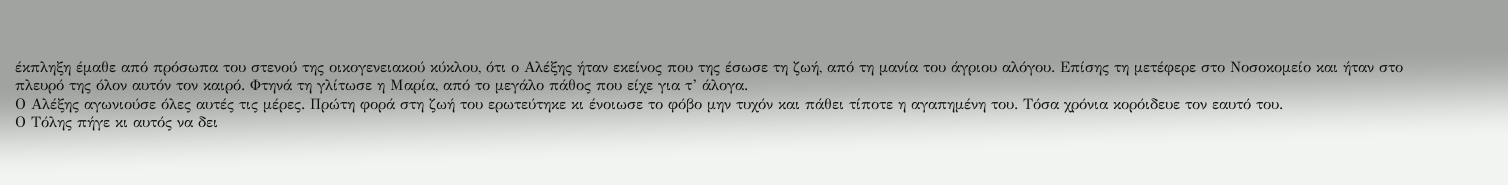έκπληξη έμαθε από πρόσωπα του στενού της οικογενειακού κύκλου, ότι ο Αλέξης ήταν εκείνος που της έσωσε τη ζωή, από τη μανία του άγριου αλόγου. Επίσης τη μετέφερε στο Νοσοκομείο και ήταν στο πλευρό της όλον αυτόν τον καιρό. Φτηνά τη γλίτωσε η Μαρία, από το μεγάλο πάθος που είχε για τ’ άλογα.
Ο Αλέξης αγωνιούσε όλες αυτές τις μέρες. Πρώτη φορά στη ζωή του ερωτεύτηκε κι ένοιωσε το φόβο μην τυχόν και πάθει τίποτε η αγαπημένη του. Τόσα χρόνια κορόιδευε τον εαυτό του.
Ο Τόλης πήγε κι αυτός να δει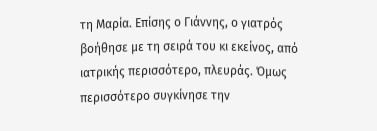τη Μαρία. Επίσης ο Γιάννης, ο γιατρός βοήθησε με τη σειρά του κι εκείνος, από ιατρικής περισσότερο, πλευράς. Όμως περισσότερο συγκίνησε την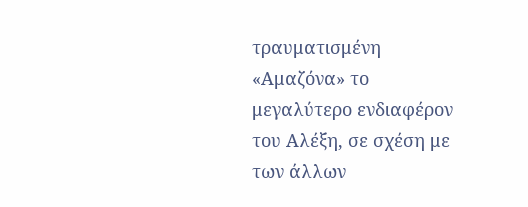τραυματισμένη «Αμαζόνα» το μεγαλύτερο ενδιαφέρον του Αλέξη, σε σχέση με των άλλων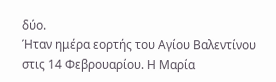δύο.
Ήταν ημέρα εορτής του Αγίου Βαλεντίνου στις 14 Φεβρουαρίου. Η Μαρία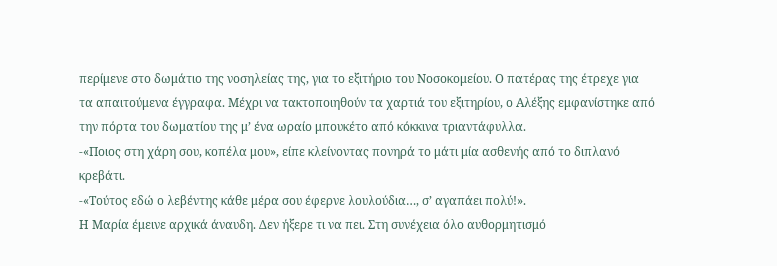περίμενε στο δωμάτιο της νοσηλείας της, για το εξιτήριο του Νοσοκομείου. Ο πατέρας της έτρεχε για τα απαιτούμενα έγγραφα. Μέχρι να τακτοποιηθούν τα χαρτιά του εξιτηρίου, ο Αλέξης εμφανίστηκε από την πόρτα του δωματίου της μ’ ένα ωραίο μπουκέτο από κόκκινα τριαντάφυλλα.
-«Ποιος στη χάρη σου, κοπέλα μου», είπε κλείνοντας πονηρά το μάτι μία ασθενής από το διπλανό κρεβάτι.
-«Τούτος εδώ ο λεβέντης κάθε μέρα σου έφερνε λουλούδια…, σ’ αγαπάει πολύ!».
Η Μαρία έμεινε αρχικά άναυδη. Δεν ήξερε τι να πει. Στη συνέχεια όλο αυθορμητισμό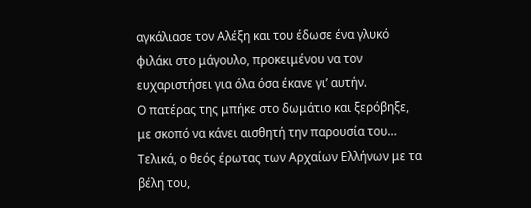αγκάλιασε τον Αλέξη και του έδωσε ένα γλυκό φιλάκι στο μάγουλο, προκειμένου να τον ευχαριστήσει για όλα όσα έκανε γι’ αυτήν.
Ο πατέρας της μπήκε στο δωμάτιο και ξερόβηξε, με σκοπό να κάνει αισθητή την παρουσία του…
Τελικά, ο θεός έρωτας των Αρχαίων Ελλήνων με τα βέλη του,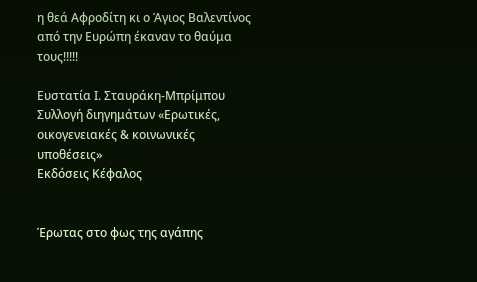η θεά Αφροδίτη κι ο Άγιος Βαλεντίνος από την Ευρώπη έκαναν το θαύμα τους!!!!!

Ευστατία Ι. Σταυράκη-Μπρίμπου
Συλλογή διηγημάτων «Ερωτικές, οικογενειακές & κοινωνικές υποθέσεις»
Εκδόσεις Κέφαλος


Έρωτας στο φως της αγάπης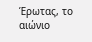Έρωτας, το αιώνιο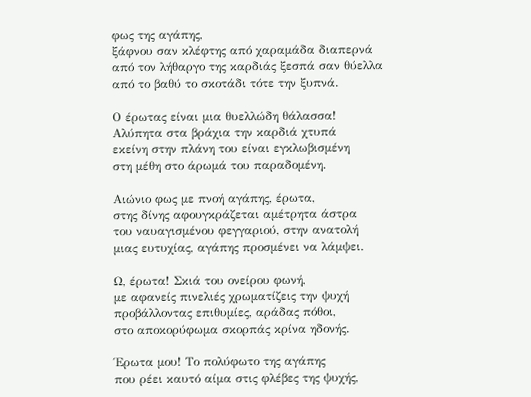φως της αγάπης,
ξάφνου σαν κλέφτης από χαραμάδα διαπερνά
από τον λήθαργο της καρδιάς ξεσπά σαν θύελλα
από το βαθύ το σκοτάδι τότε την ξυπνά.

Ο έρωτας είναι μια θυελλώδη θάλασσα!
Αλύπητα στα βράχια την καρδιά χτυπά
εκείνη στην πλάνη του είναι εγκλωβισμένη
στη μέθη στο άρωμά του παραδομένη.

Αιώνιο φως με πνοή αγάπης, έρωτα,
στης δίνης αφουγκράζεται αμέτρητα άστρα
του ναυαγισμένου φεγγαριού, στην ανατολή
μιας ευτυχίας, αγάπης προσμένει να λάμψει.

Ω, έρωτα! Σκιά του ονείρου φωνή,
με αφανείς πινελιές χρωματίζεις την ψυχή
προβάλλοντας επιθυμίες, αράδας πόθοι,
στο αποκορύφωμα σκορπάς κρίνα ηδονής.

Έρωτα μου! Το πολύφωτο της αγάπης
που ρέει καυτό αίμα στις φλέβες της ψυχής,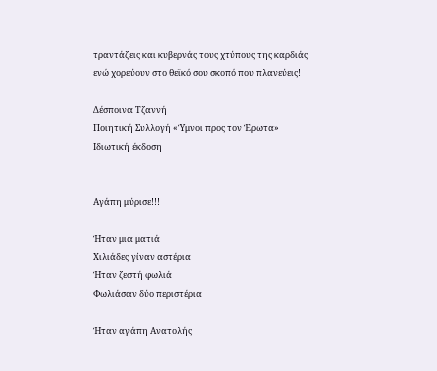τραντάζεις και κυβερνάς τους χτύπους της καρδιάς
ενώ χορεύουν στο θεϊκό σου σκοπό που πλανεύεις!

Δέσποινα Τζαννή
Ποιητική Συλλογή «Ύμνοι προς τον Έρωτα»
Ιδιωτική έκδοση


Αγάπη μύρισε!!!

Ήταν μια ματιά
Χιλιάδες γίναν αστέρια
Ήταν ζεστή φωλιά
Φωλιάσαν δύο περιστέρια

Ήταν αγάπη Ανατολής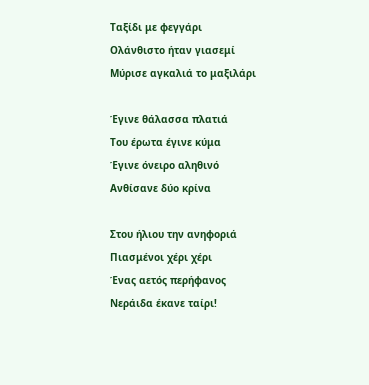Ταξίδι με φεγγάρι
Ολάνθιστο ήταν γιασεμί
Μύρισε αγκαλιά το μαξιλάρι

Έγινε θάλασσα πλατιά
Του έρωτα έγινε κύμα
Έγινε όνειρο αληθινό
Ανθίσανε δύο κρίνα

Στου ήλιου την ανηφοριά
Πιασμένοι χέρι χέρι
Ένας αετός περήφανος
Νεράιδα έκανε ταίρι!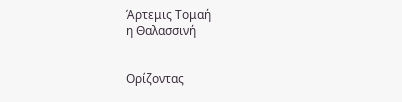Άρτεμις Τομαή
η Θαλασσινή


Ορίζοντας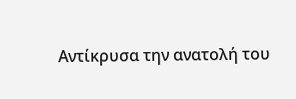Αντίκρυσα την ανατολή του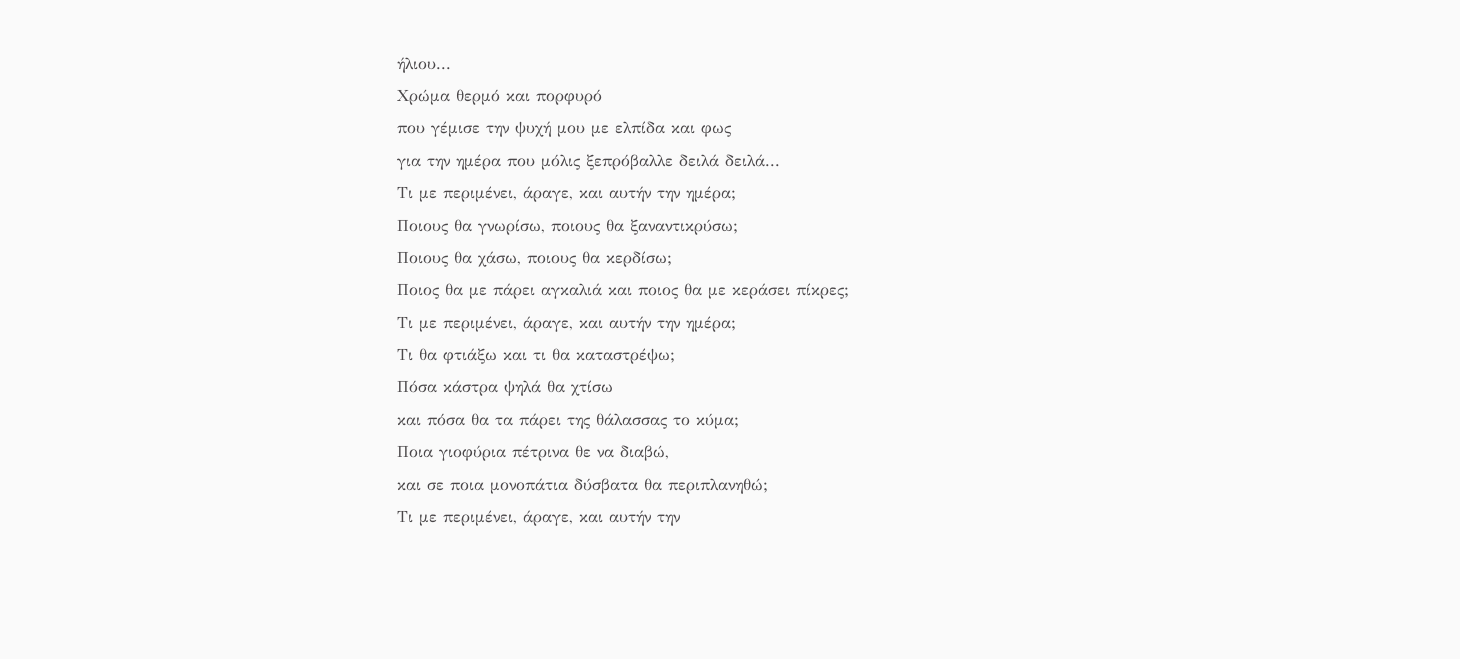ήλιου...
Χρώμα θερμό και πορφυρό
που γέμισε την ψυχή μου με ελπίδα και φως
για την ημέρα που μόλις ξεπρόβαλλε δειλά δειλά...
Τι με περιμένει, άραγε, και αυτήν την ημέρα;
Ποιους θα γνωρίσω, ποιους θα ξαναντικρύσω;
Ποιους θα χάσω, ποιους θα κερδίσω;
Ποιος θα με πάρει αγκαλιά και ποιος θα με κεράσει πίκρες;
Τι με περιμένει, άραγε, και αυτήν την ημέρα;
Τι θα φτιάξω και τι θα καταστρέψω;
Πόσα κάστρα ψηλά θα χτίσω
και πόσα θα τα πάρει της θάλασσας το κύμα;
Ποια γιοφύρια πέτρινα θε να διαβώ,
και σε ποια μονοπάτια δύσβατα θα περιπλανηθώ;
Τι με περιμένει, άραγε, και αυτήν την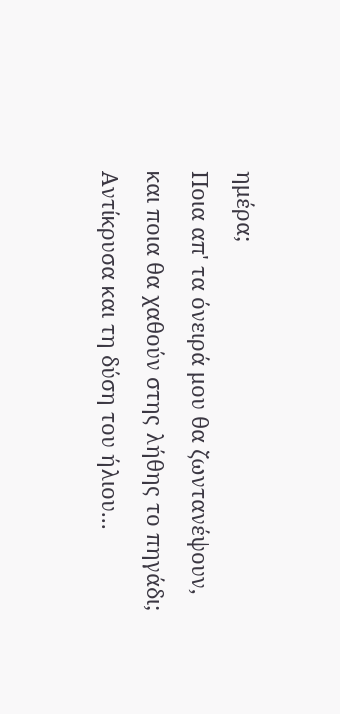ημέρα;
Ποια απ' τα όνειρά μου θα ζωντανέψουν,
και ποια θα χαθούν στης λήθης το πηγάδι;
Αντίκρυσα και τη δύση του ήλιου...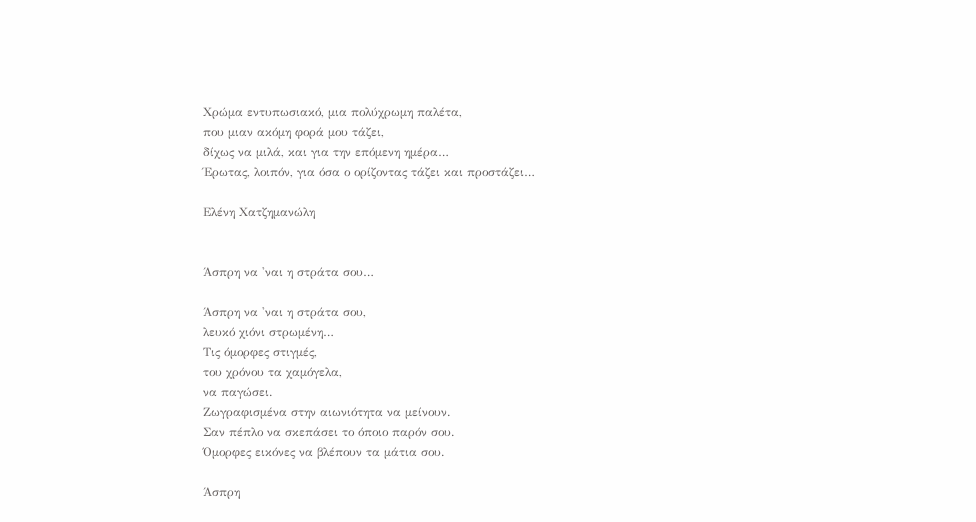Χρώμα εντυπωσιακό, μια πολύχρωμη παλέτα,
που μιαν ακόμη φορά μου τάζει,
δίχως να μιλά, και για την επόμενη ημέρα…
Έρωτας, λοιπόν, για όσα ο ορίζοντας τάζει και προστάζει…

Ελένη Χατζημανώλη


Άσπρη να 'ναι η στράτα σου…

Άσπρη να 'ναι η στράτα σου,
λευκό χιόνι στρωμένη…
Τις όμορφες στιγμές,
του χρόνου τα χαμόγελα,
να παγώσει.
Ζωγραφισμένα στην αιωνιότητα να μείνουν.
Σαν πέπλο να σκεπάσει το όποιο παρόν σου.
Όμορφες εικόνες να βλέπουν τα μάτια σου.

Άσπρη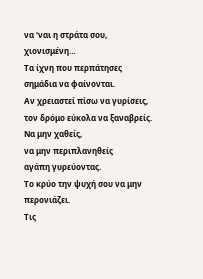να 'ναι η στράτα σου,
χιονισμένη…
Τα ίχνη που περπάτησες
σημάδια να φαίνονται.
Αν χρειαστεί πίσω να γυρίσεις,
τον δρόμο εύκολα να ξαναβρείς.
Να μην χαθείς,
να μην περιπλανηθείς
αγάπη γυρεύοντας.
Το κρύο την ψυχή σου να μην περονιάζει.
Τις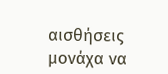αισθήσεις μονάχα να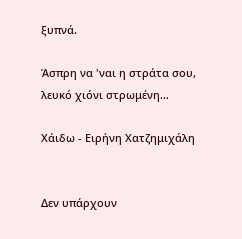ξυπνά.

Άσπρη να 'ναι η στράτα σου,
λευκό χιόνι στρωμένη…

Χάιδω - Ειρήνη Χατζημιχάλη


Δεν υπάρχουν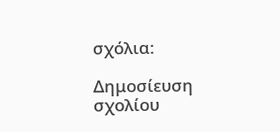σχόλια:

Δημοσίευση σχολίου